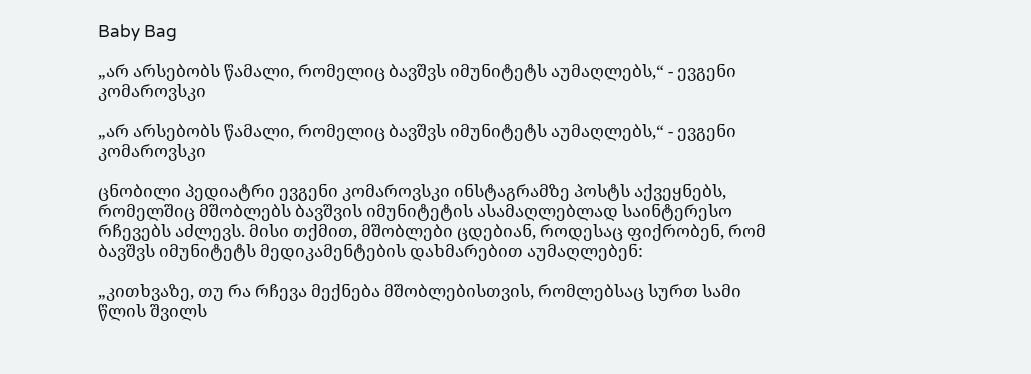Baby Bag

„არ არსებობს წამალი, რომელიც ბავშვს იმუნიტეტს აუმაღლებს,“ - ევგენი კომაროვსკი

„არ არსებობს წამალი, რომელიც ბავშვს იმუნიტეტს აუმაღლებს,“ - ევგენი კომაროვსკი

ცნობილი პედიატრი ევგენი კომაროვსკი ინსტაგრამზე პოსტს აქვეყნებს, რომელშიც მშობლებს ბავშვის იმუნიტეტის ასამაღლებლად საინტერესო რჩევებს აძლევს. მისი თქმით, მშობლები ცდებიან, როდესაც ფიქრობენ, რომ ბავშვს იმუნიტეტს მედიკამენტების დახმარებით აუმაღლებენ:

„კითხვაზე, თუ რა რჩევა მექნება მშობლებისთვის, რომლებსაც სურთ სამი წლის შვილს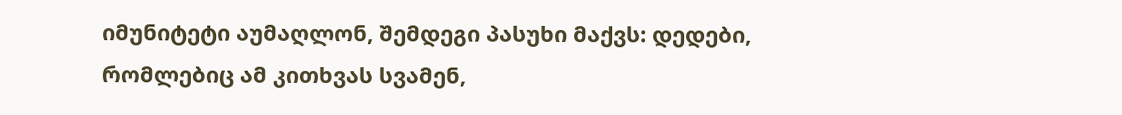იმუნიტეტი აუმაღლონ, შემდეგი პასუხი მაქვს: დედები, რომლებიც ამ კითხვას სვამენ,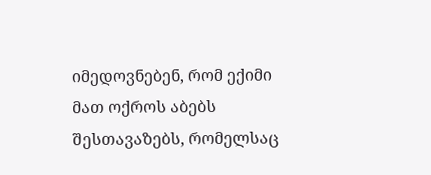იმედოვნებენ, რომ ექიმი მათ ოქროს აბებს შესთავაზებს, რომელსაც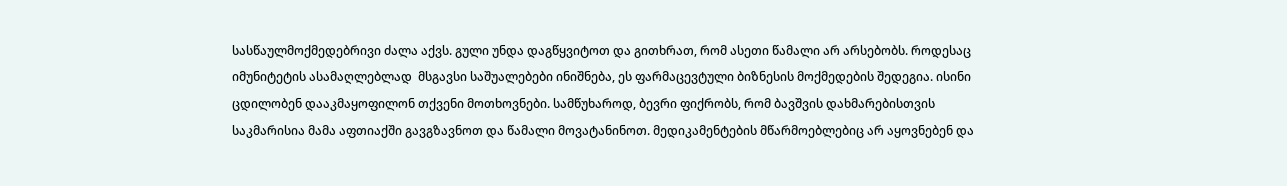სასწაულმოქმედებრივი ძალა აქვს. გული უნდა დაგწყვიტოთ და გითხრათ, რომ ასეთი წამალი არ არსებობს. როდესაც იმუნიტეტის ასამაღლებლად  მსგავსი საშუალებები ინიშნება, ეს ფარმაცევტული ბიზნესის მოქმედების შედეგია. ისინი ცდილობენ დააკმაყოფილონ თქვენი მოთხოვნები. სამწუხაროდ, ბევრი ფიქრობს, რომ ბავშვის დახმარებისთვის საკმარისია მამა აფთიაქში გავგზავნოთ და წამალი მოვატანინოთ. მედიკამენტების მწარმოებლებიც არ აყოვნებენ და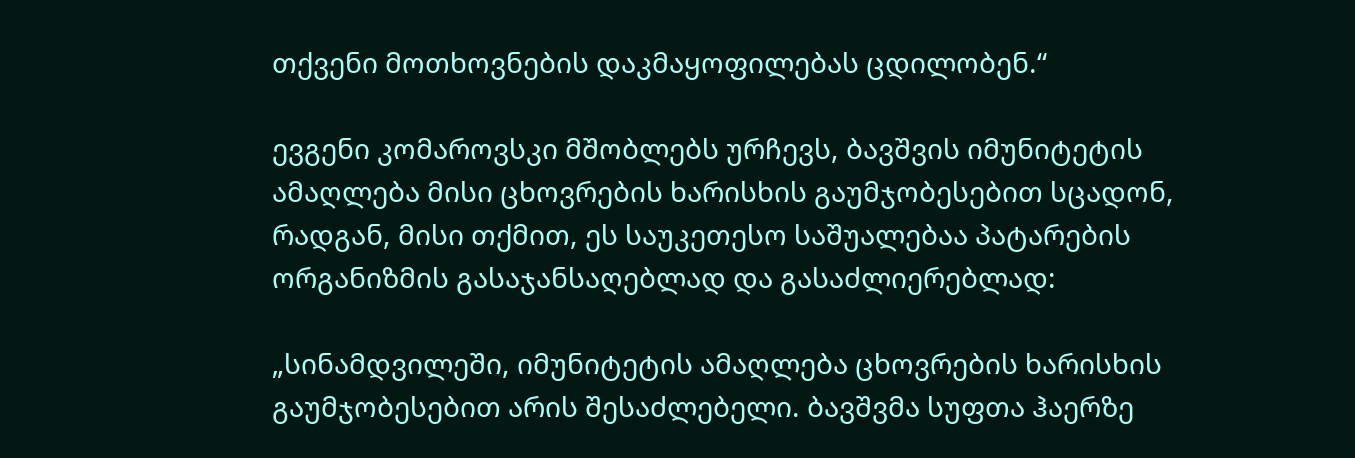თქვენი მოთხოვნების დაკმაყოფილებას ცდილობენ.“

ევგენი კომაროვსკი მშობლებს ურჩევს, ბავშვის იმუნიტეტის ამაღლება მისი ცხოვრების ხარისხის გაუმჯობესებით სცადონ, რადგან, მისი თქმით, ეს საუკეთესო საშუალებაა პატარების ორგანიზმის გასაჯანსაღებლად და გასაძლიერებლად:

„სინამდვილეში, იმუნიტეტის ამაღლება ცხოვრების ხარისხის გაუმჯობესებით არის შესაძლებელი. ბავშვმა სუფთა ჰაერზე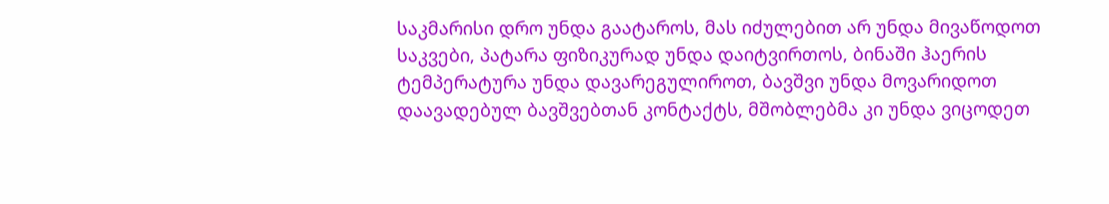საკმარისი დრო უნდა გაატაროს, მას იძულებით არ უნდა მივაწოდოთ საკვები, პატარა ფიზიკურად უნდა დაიტვირთოს, ბინაში ჰაერის ტემპერატურა უნდა დავარეგულიროთ, ბავშვი უნდა მოვარიდოთ დაავადებულ ბავშვებთან კონტაქტს, მშობლებმა კი უნდა ვიცოდეთ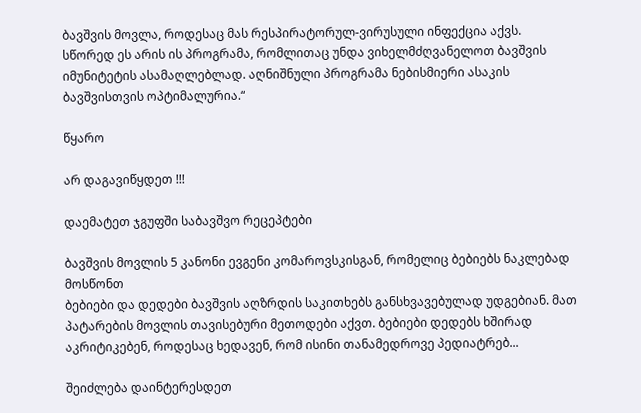ბავშვის მოვლა, როდესაც მას რესპირატორულ-ვირუსული ინფექცია აქვს. სწორედ ეს არის ის პროგრამა, რომლითაც უნდა ვიხელმძღვანელოთ ბავშვის იმუნიტეტის ასამაღლებლად. აღნიშნული პროგრამა ნებისმიერი ასაკის ბავშვისთვის ოპტიმალურია.“

წყარო

არ დაგავიწყდეთ !!!

დაემატეთ ჯგუფში საბავშვო რეცეპტები

ბავშვის მოვლის 5 კანონი ევგენი კომაროვსკისგან, რომელიც ბებიებს ნაკლებად მოსწონთ
ბებიები და დედები ბავშვის აღზრდის საკითხებს განსხვავებულად უდგებიან. მათ პატარების მოვლის თავისებური მეთოდები აქვთ. ბებიები დედებს ხშირად აკრიტიკებენ, როდესაც ხედავენ, რომ ისინი თანამედროვე პედიატრებ...

შეიძლება დაინტერესდეთ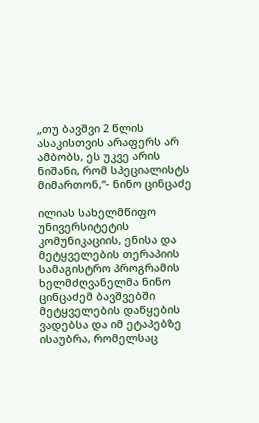„თუ ბავშვი 2 წლის ასაკისთვის არაფერს არ ამბობს, ეს უკვე არის ნიშანი, რომ სპეციალისტს მიმართონ,“- ნინო ცინცაძე

ილიას სახელმწიფო უნივერსიტეტის კომუნიკაციის, ენისა და მეტყველების თერაპიის სამაგისტრო პროგრამის ხელმძღვანელმა ნინო ცინცაძემ ბავშვებში მეტყველების დაწყების ვადებსა და იმ ეტაპებზე ისაუბრა, რომელსაც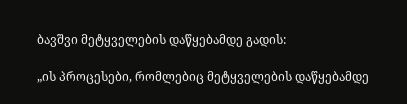ბავშვი მეტყველების დაწყებამდე გადის:

„ის პროცესები, რომლებიც მეტყველების დაწყებამდე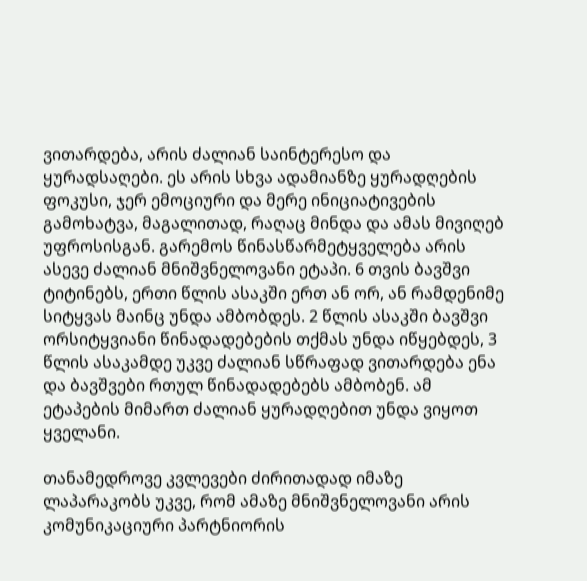ვითარდება, არის ძალიან საინტერესო და ყურადსაღები. ეს არის სხვა ადამიანზე ყურადღების ფოკუსი, ჯერ ემოციური და მერე ინიციატივების გამოხატვა, მაგალითად, რაღაც მინდა და ამას მივიღებ უფროსისგან. გარემოს წინასწარმეტყველება არის ასევე ძალიან მნიშვნელოვანი ეტაპი. 6 თვის ბავშვი ტიტინებს, ერთი წლის ასაკში ერთ ან ორ, ან რამდენიმე სიტყვას მაინც უნდა ამბობდეს. 2 წლის ასაკში ბავშვი ორსიტყვიანი წინადადებების თქმას უნდა იწყებდეს, 3 წლის ასაკამდე უკვე ძალიან სწრაფად ვითარდება ენა და ბავშვები რთულ წინადადებებს ამბობენ. ამ ეტაპების მიმართ ძალიან ყურადღებით უნდა ვიყოთ ყველანი.

თანამედროვე კვლევები ძირითადად იმაზე ლაპარაკობს უკვე, რომ ამაზე მნიშვნელოვანი არის კომუნიკაციური პარტნიორის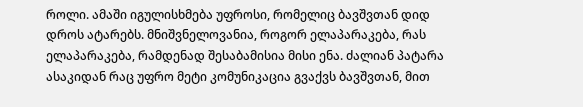როლი. ამაში იგულისხმება უფროსი, რომელიც ბავშვთან დიდ დროს ატარებს. მნიშვნელოვანია, როგორ ელაპარაკება, რას ელაპარაკება, რამდენად შესაბამისია მისი ენა. ძალიან პატარა ასაკიდან რაც უფრო მეტი კომუნიკაცია გვაქვს ბავშვთან, მით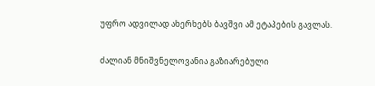უფრო ადვილად ახერხებს ბავშვი ამ ეტაპების გავლას.

ძალიან მნიშვნელოვანია გაზიარებული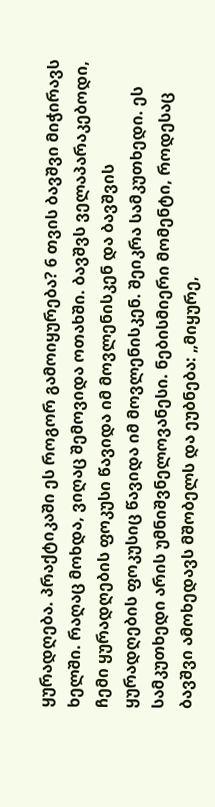ყურადღება. პრაქტიკაში ეს როგორ გამოიყურება? 6 თვის ბავშვი მიჭირავს ხელში. რაღაც მოხდა, ვიღაც შემოვიდა ოთახში. ბავშვს ველაპარაკებოდი, ჩემი ყურადღების ფოკუსი წავიდა იმ მოვლენისკენ და ბავშვის ყურადღების ფოკუსიც წავიდა იმ მოვლენისკენ. შეიკრა სამკუთხედი. ეს სამკუთხედი არის უმნიშვნელოვანესი. ნებისმიერი მომენტი, როდესაც ბავშვი ამოხედავს მშობელს და ეუბნება: „მიყურე,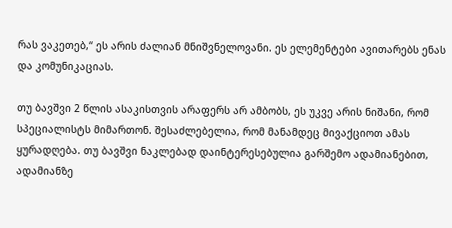რას ვაკეთებ,“ ეს არის ძალიან მნიშვნელოვანი. ეს ელემენტები ავითარებს ენას და კომუნიკაციას.

თუ ბავშვი 2 წლის ასაკისთვის არაფერს არ ამბობს, ეს უკვე არის ნიშანი, რომ სპეციალისტს მიმართონ. შესაძლებელია, რომ მანამდეც მივაქციოთ ამას ყურადღება. თუ ბავშვი ნაკლებად დაინტერესებულია გარშემო ადამიანებით, ადამიანზე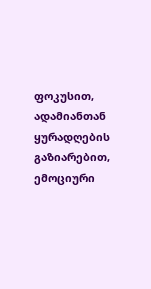ფოკუსით, ადამიანთან ყურადღების გაზიარებით, ემოციური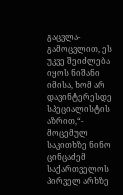გაცვლა-გამოცვლით, ეს უკვე შეიძლება იყოს ნიშანი იმისა, ხომ არ დავინტერესდე სპეციალისტის აზრით,“- მოცემულ საკითხზე ნინო ცინცაძემ საქართველოს პირველ არხზე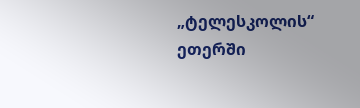„ტელესკოლის“ ეთერში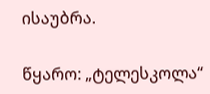ისაუბრა.

წყარო: „ტელესკოლა“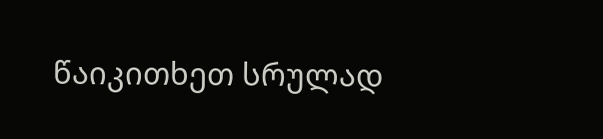წაიკითხეთ სრულად